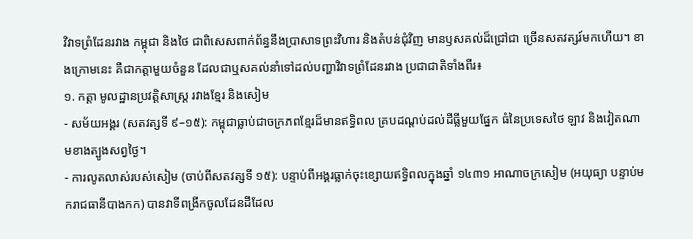វិវាទព្រំដែនរវាង កម្ពុជា និងថៃ ជាពិសេសពាក់ព័ន្ធនឹងប្រាសាទព្រះវិហារ និងតំបន់ជុំវិញ មានឫសគល់ដ៏ជ្រៅជា ច្រើនសតវត្សរ៍មកហើយ។ ខាងក្រោមនេះ គឺជាកត្តាមួយចំនួន ដែលជាឬសគល់នាំទៅដល់បញ្ហាវិវាទព្រំដែនរវាង ប្រជាជាតិទាំងពីរ៖
១. កត្តា មូលដ្ឋានប្រវត្តិសាស្ត្រ រវាងខ្មែរ និងសៀម
- សម័យអង្គរ (សតវត្សទី ៩–១៥): កម្ពុជាធ្លាប់ជាចក្រភពខ្មែរដ៏មានឥទ្ធិពល គ្របដណ្តប់ដល់ដីធ្លីមួយផ្នែក ធំនៃប្រទេសថៃ ឡាវ និងវៀតណាមខាងត្បូងសព្វថ្ងៃ។
- ការលូតលាស់របស់សៀម (ចាប់ពីសតវត្សទី ១៥): បន្ទាប់ពីអង្គរធ្លាក់ចុះខ្សោយឥទ្ធិពលក្នុងឆ្នាំ ១៤៣១ អាណាចក្រសៀម (អយុធ្យា បន្ទាប់មករាជធានីបាងកក) បានវាទីពង្រីកចូលដែនដីដែល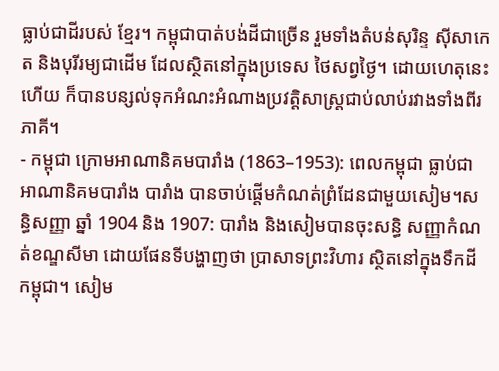ធ្លាប់ជាដីរបស់ ខ្មែរ។ កម្ពុជាបាត់បង់ដីជាច្រើន រួមទាំងតំបន់សុរិន្ទ ស៊ីសាកេត និងបុរីរម្យជាដើម ដែលស្ថិតនៅក្នុងប្រទេស ថៃសព្វថ្ងៃ។ ដោយហេតុនេះហើយ ក៏បានបន្សល់ទុកអំណះអំណាងប្រវត្តិសាស្ត្រជាប់លាប់រវាងទាំងពីរ ភាគី។
- កម្ពុជា ក្រោមអាណានិគមបារាំង (1863–1953): ពេលកម្ពុជា ធ្លាប់ជាអាណានិគមបារាំង បារាំង បានចាប់ផ្តើមកំណត់ព្រំដែនជាមួយសៀម។សន្ធិសញ្ញា ឆ្នាំ 1904 និង 1907: បារាំង និងសៀមបានចុះសន្ធិ សញ្ញាកំណត់ខណ្ឌសីមា ដោយផែនទីបង្ហាញថា ប្រាសាទព្រះវិហារ ស្ថិតនៅក្នុងទឹកដីកម្ពុជា។ សៀម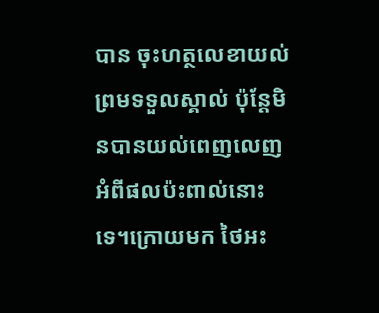បាន ចុះហត្ថលេខាយល់ព្រមទទួលស្គាល់ ប៉ុន្តែមិនបានយល់ពេញលេញអំពីផលប៉ះពាល់នោះទេ។ក្រោយមក ថៃអះ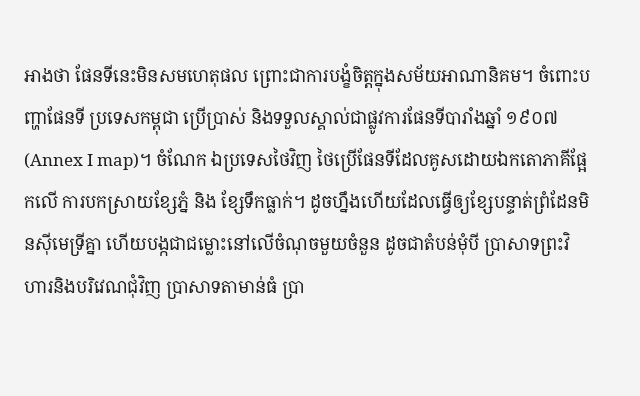អាងថា ផែនទីនេះមិនសមហេតុផល ព្រោះជាការបង្ខំចិត្តក្នុងសម័យអាណានិគម។ ចំពោះបញ្ហាផែនទី ប្រទេសកម្ពុជា ប្រើប្រាស់ និងទទួលស្គាល់ជាផ្លូវការផែនទីបារាំងឆ្នាំ ១៩០៧ (Annex I map)។ ចំណែក ឯប្រទេសថៃវិញ ថៃប្រើផែនទីដែលគូសដោយឯកតោភាគីផ្អែកលើ ការបកស្រាយខ្សែភ្នំ និង ខ្សែទឹកធ្លាក់។ ដូចហ្នឹងហើយដែលធ្វើឲ្យខ្សែបន្ទាត់ព្រំដែនមិនស៊ីមេទ្រីគ្នា ហើយបង្កជាជម្លោះនៅលើចំណុចមួយចំនួន ដូចជាតំបន់មុំបី ប្រាសាទព្រះវិហារនិងបរិវេណជុំវិញ ប្រាសាទតាមាន់ធំ ប្រា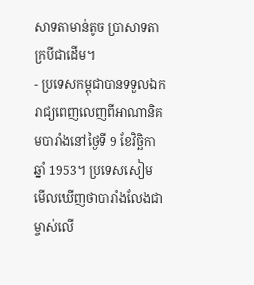សាទតាមាន់តូច ប្រាសាទតាក្របីជាដើម។
- ប្រទេសកម្ពុជាបានទទួលឯករាជ្យពេញលេញពីអាណានិគមបារាំងនៅថ្ងៃទី 9 ខែវិច្ឆិកាឆ្នាំ 1953។ ប្រទេសសៀម មើលឃើញថាបារាំងលែងជាម្ចាស់លើ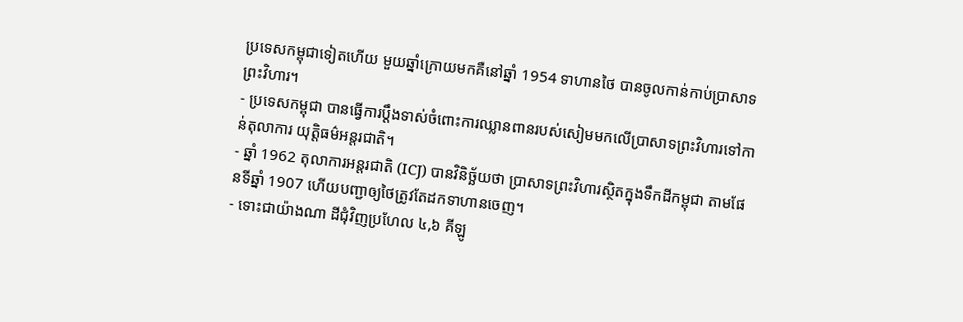ប្រទេសកម្ពុជាទៀតហើយ មួយឆ្នាំក្រោយមកគឺនៅឆ្នាំ 1954 ទាហានថៃ បានចូលកាន់កាប់ប្រាសាទព្រះវិហារ។
- ប្រទេសកម្ពុជា បានធ្វើការប្ដឹងទាស់ចំពោះការឈ្លានពានរបស់សៀមមកលើប្រាសាទព្រះវិហារទៅកាន់តុលាការ យុត្តិធម៌អន្តរជាតិ។
- ឆ្នាំ 1962 តុលាការអន្តរជាតិ (ICJ) បានវិនិច្ឆ័យថា ប្រាសាទព្រះវិហារស្ថិតក្នុងទឹកដីកម្ពុជា តាមផែនទីឆ្នាំ 1907 ហើយបញ្ជាឲ្យថៃត្រូវតែដកទាហានចេញ។
- ទោះជាយ៉ាងណា ដីជុំវិញប្រហែល ៤,៦ គីឡូ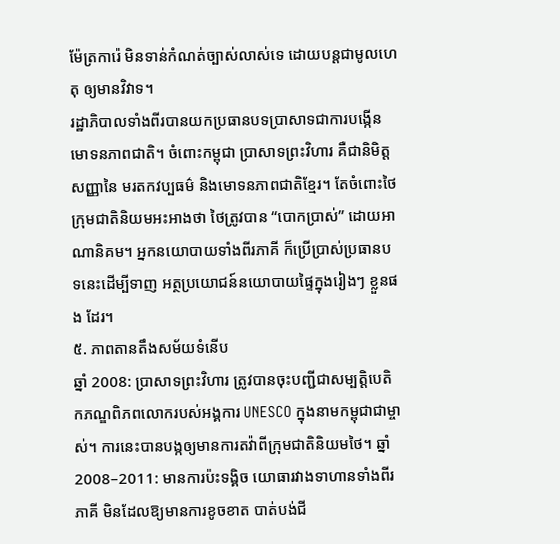ម៉ែត្រការ៉េ មិនទាន់កំណត់ច្បាស់លាស់ទេ ដោយបន្តជាមូលហេតុ ឲ្យមានវិវាទ។
រដ្ឋាភិបាលទាំងពីរបានយកប្រធានបទប្រាសាទជាការបង្កើនមោទនភាពជាតិ។ ចំពោះកម្ពុជា ប្រាសាទព្រះវិហារ គឺជានិមិត្តសញ្ញានៃ មរតកវប្បធម៌ និងមោទនភាពជាតិខ្មែរ។ តែចំពោះថៃ ក្រុមជាតិនិយមអះអាងថា ថៃត្រូវបាន “បោកប្រាស់” ដោយអាណានិគម។ អ្នកនយោបាយទាំងពីរភាគី ក៏ប្រើប្រាស់ប្រធានបទនេះដើម្បីទាញ អត្ថប្រយោជន៍នយោបាយផ្ទៃក្នុងរៀងៗ ខ្លួនផង ដែរ។
៥. ភាពតានតឹងសម័យទំនើប
ឆ្នាំ 2008: ប្រាសាទព្រះវិហារ ត្រូវបានចុះបញ្ជីជាសម្បត្តិបេតិកភណ្ឌពិភពលោករបស់អង្គការ UNESCO ក្នុងនាមកម្ពុជាជាម្ចាស់។ ការនេះបានបង្កឲ្យមានការតវ៉ាពីក្រុមជាតិនិយមថៃ។ ឆ្នាំ 2008–2011: មានការប៉ះទង្គិច យោធារវាងទាហានទាំងពីរភាគី មិនដែលឱ្យមានការខូចខាត បាត់បង់ជី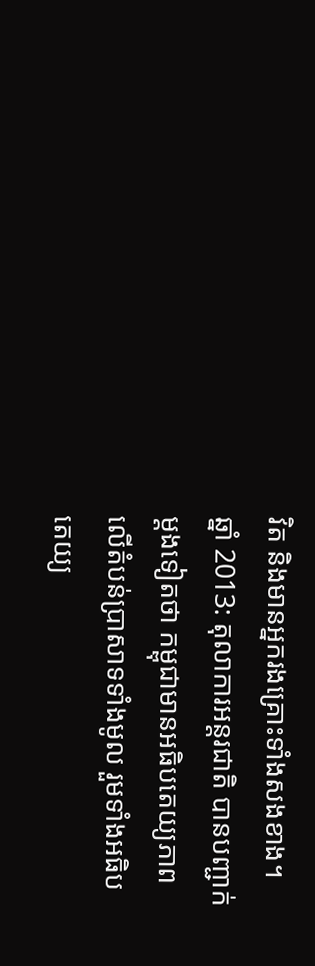វិត និងមានអ្នករងគ្រោះទាំងសងខាង។
ឆ្នាំ 2013: តុលាការអន្តរជាតិ បានបញ្ជាក់ម្ដងទៀតថា កម្ពុជាមានអធិបតេយ្យភាពលើតំបន់ប្រាសាទទាំងមូល រួមទាំងអធិបតេយ្យ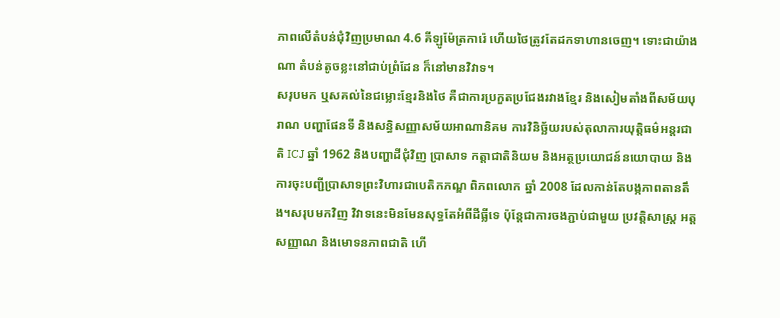ភាពលើតំបន់ជុំវិញប្រមាណ 4.6 គីឡូម៉ែត្រការ៉េ ហើយថៃត្រូវតែដកទាហានចេញ។ ទោះជាយ៉ាងណា តំបន់តូចខ្លះនៅជាប់ព្រំដែន ក៏នៅមានវិវាទ។
សរុបមក ឬសគល់នៃជម្លោះខ្មែរនិងថៃ គឺជាការប្រកួតប្រជែងរវាងខ្មែរ និងសៀមតាំងពីសម័យបុរាណ បញ្ហាផែនទី និងសន្ធិសញ្ញាសម័យអាណានិគម ការវិនិច្ឆ័យរបស់តុលាការយុត្តិធម៌អន្តរជាតិ ICJ ឆ្នាំ 1962 និងបញ្ហាដីជុំវិញ ប្រាសាទ កត្តាជាតិនិយម និងអត្ថប្រយោជន៍នយោបាយ និងការចុះបញ្ជីប្រាសាទព្រះវិហារជាបេតិកភណ្ឌ ពិភពលោក ឆ្នាំ 2008 ដែលកាន់តែបង្កភាពតានតឹង។សរុបមកវិញ វិវាទនេះមិនមែនសុទ្ធតែអំពីដីធ្លីទេ ប៉ុន្តែជាការចងភ្ជាប់ជាមួយ ប្រវត្តិសាស្ត្រ អត្តសញ្ញាណ និងមោទនភាពជាតិ ហើ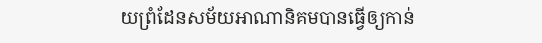យព្រំដែនសម័យអាណានិគមបានធ្វើឲ្យកាន់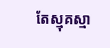តែស្មុគស្មា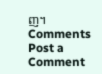ញ។
Comments
Post a Comment